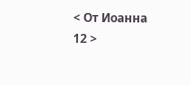< От Иоанна 12 >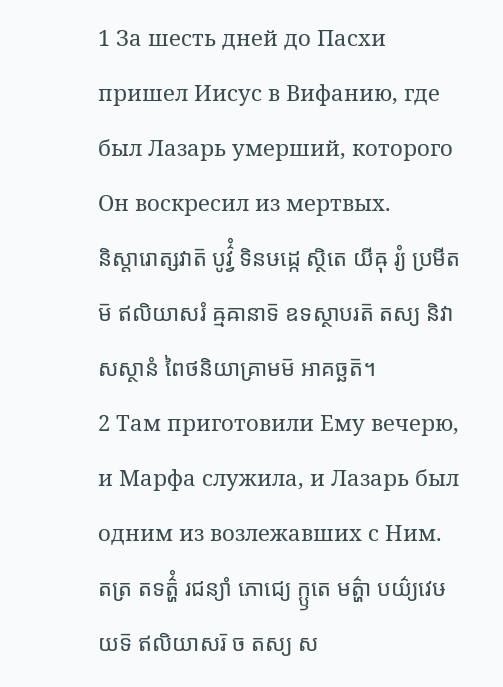1 За шесть дней до Пасхи пришел Иисус в Вифанию, где был Лазарь умерший, которого Он воскресил из мертвых.
និស្តារោត្សវាត៑ បូវ៌្វំ ទិនឞដ្កេ ស្ថិតេ យីឝុ រ្យំ ប្រមីតម៑ ឥលិយាសរំ ឝ្មឝានាទ៑ ឧទស្ថាបរត៑ តស្យ និវាសស្ថានំ ពៃថនិយាគ្រាមម៑ អាគច្ឆត៑។
2 Там приготовили Ему вечерю, и Марфа служила, и Лазарь был одним из возлежавших с Ним.
តត្រ តទត៌្ហំ រជន្យាំ ភោជ្យេ ក្ឫតេ មត៌្ហា បយ៌្យវេឞយទ៑ ឥលិយាសរ៑ ច តស្យ ស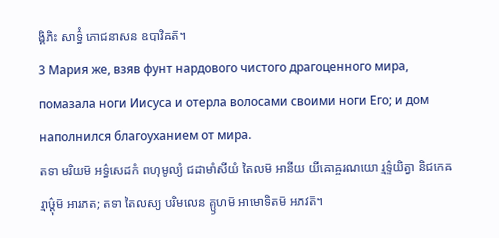ង្គិភិះ សាទ៌្ធំ ភោជនាសន ឧបាវិឝត៑។
3 Мария же, взяв фунт нардового чистого драгоценного мира, помазала ноги Иисуса и отерла волосами своими ноги Его; и дом наполнился благоуханием от мира.
តទា មរិយម៑ អទ៌្ធសេដកំ ពហុមូល្យំ ជដាមាំសីយំ តៃលម៑ អានីយ យីឝោឝ្ចរណយោ រ្មទ៌្ទយិត្វា និជកេឝ រ្មាឞ៌្ដុម៑ អារភត; តទា តៃលស្យ បរិមលេន គ្ឫហម៑ អាមោទិតម៑ អភវត៑។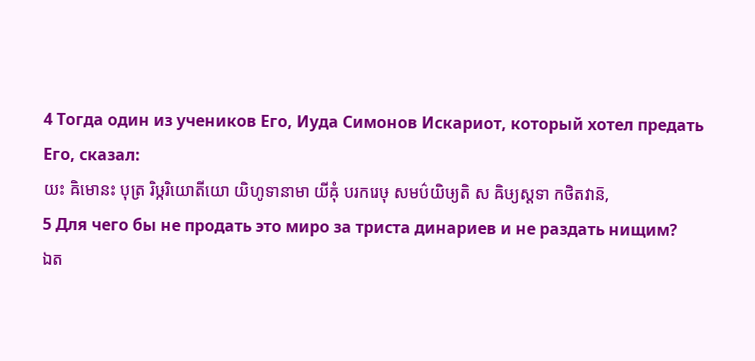4 Тогда один из учеников Его, Иуда Симонов Искариот, который хотел предать Его, сказал:
យះ ឝិមោនះ បុត្រ រិឞ្ករិយោតីយោ យិហូទានាមា យីឝុំ បរករេឞុ សមប៌យិឞ្យតិ ស ឝិឞ្យស្តទា កថិតវាន៑,
5 Для чего бы не продать это миро за триста динариев и не раздать нищим?
ឯត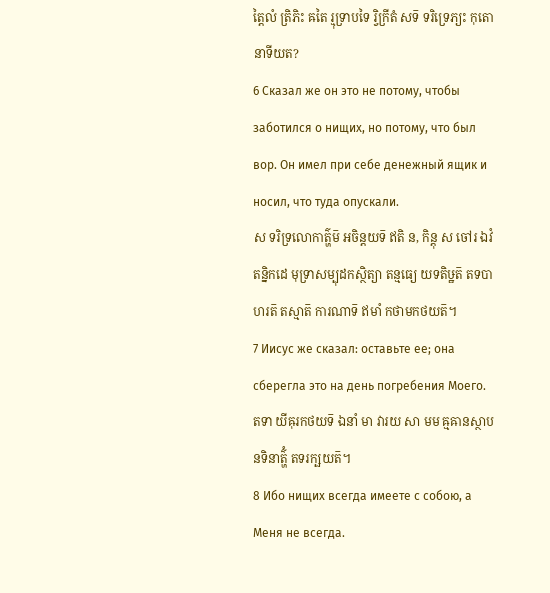ត្តៃលំ ត្រិភិះ ឝតៃ រ្មុទ្រាបទៃ រ្វិក្រីតំ សទ៑ ទរិទ្រេភ្យះ កុតោ នាទីយត?
6 Сказал же он это не потому, чтобы заботился о нищих, но потому, что был вор. Он имел при себе денежный ящик и носил, что туда опускали.
ស ទរិទ្រលោកាត៌្ហម៑ អចិន្តយទ៑ ឥតិ ន, កិន្តុ ស ចៅរ ឯវំ តន្និកដេ មុទ្រាសម្បុដកស្ថិត្យា តន្មធ្យេ យទតិឞ្ឋត៑ តទបាហរត៑ តស្មាត៑ ការណាទ៑ ឥមាំ កថាមកថយត៑។
7 Иисус же сказал: оставьте ее; она сберегла это на день погребения Моего.
តទា យីឝុរកថយទ៑ ឯនាំ មា វារយ សា មម ឝ្មឝានស្ថាបនទិនាត៌្ហំ តទរក្ឞយត៑។
8 Ибо нищих всегда имеете с собою, а Меня не всегда.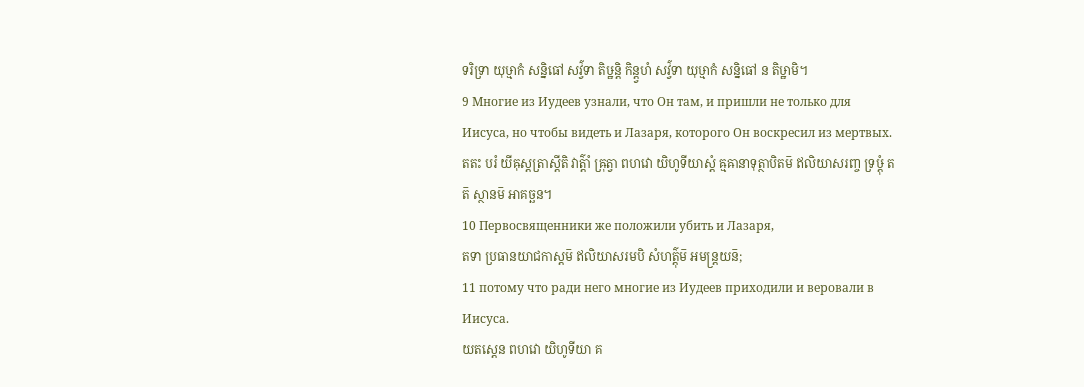ទរិទ្រា យុឞ្មាកំ សន្និធៅ សវ៌្វទា តិឞ្ឋន្តិ កិន្ត្វហំ សវ៌្វទា យុឞ្មាកំ សន្និធៅ ន តិឞ្ឋាមិ។
9 Многие из Иудеев узнали, что Он там, и пришли не только для Иисуса, но чтобы видеть и Лазаря, которого Он воскресил из мертвых.
តតះ បរំ យីឝុស្តត្រាស្តីតិ វាត៌្តាំ ឝ្រុត្វា ពហវោ យិហូទីយាស្តំ ឝ្មឝានាទុត្ថាបិតម៑ ឥលិយាសរញ្ច ទ្រឞ្ដុំ តត៑ ស្ថានម៑ អាគច្ឆន។
10 Первосвященники же положили убить и Лазаря,
តទា ប្រធានយាជកាស្តម៑ ឥលិយាសរមបិ សំហត៌្តុម៑ អមន្ត្រយន៑;
11 потому что ради него многие из Иудеев приходили и веровали в Иисуса.
យតស្តេន ពហវោ យិហូទីយា គ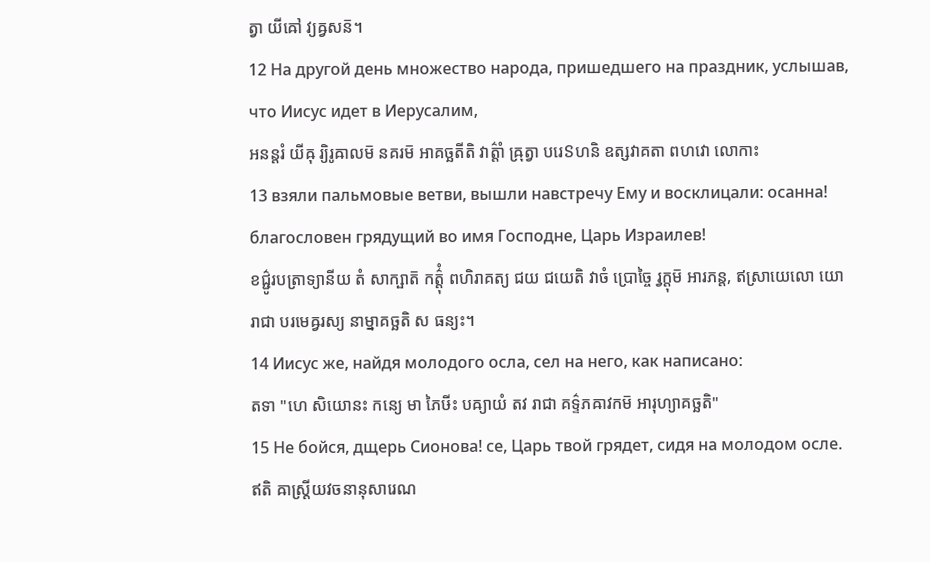ត្វា យីឝៅ វ្យឝ្វសន៑។
12 На другой день множество народа, пришедшего на праздник, услышав, что Иисус идет в Иерусалим,
អនន្តរំ យីឝុ រ្យិរូឝាលម៑ នគរម៑ អាគច្ឆតីតិ វាត៌្តាំ ឝ្រុត្វា បរេៜហនិ ឧត្សវាគតា ពហវោ លោកាះ
13 взяли пальмовые ветви, вышли навстречу Ему и восклицали: осанна! благословен грядущий во имя Господне, Царь Израилев!
ខជ៌្ជូរបត្រាទ្យានីយ តំ សាក្ឞាត៑ កត៌្តុំ ពហិរាគត្យ ជយ ជយេតិ វាចំ ប្រោច្ចៃ រ្វក្តុម៑ អារភន្ត, ឥស្រាយេលោ យោ រាជា បរមេឝ្វរស្យ នាម្នាគច្ឆតិ ស ធន្យះ។
14 Иисус же, найдя молодого осла, сел на него, как написано:
តទា "ហេ សិយោនះ កន្យេ មា ភៃឞីះ បឝ្យាយំ តវ រាជា គទ៌្ទភឝាវកម៑ អារុហ្យាគច្ឆតិ"
15 Не бойся, дщерь Сионова! се, Царь твой грядет, сидя на молодом осле.
ឥតិ ឝាស្ត្រីយវចនានុសារេណ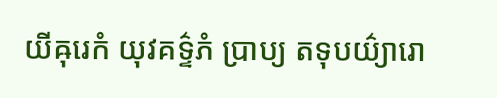យីឝុរេកំ យុវគទ៌្ទភំ ប្រាប្យ តទុបយ៌្យារោ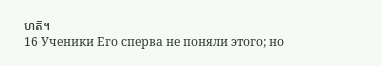ហត៑។
16 Ученики Его сперва не поняли этого; но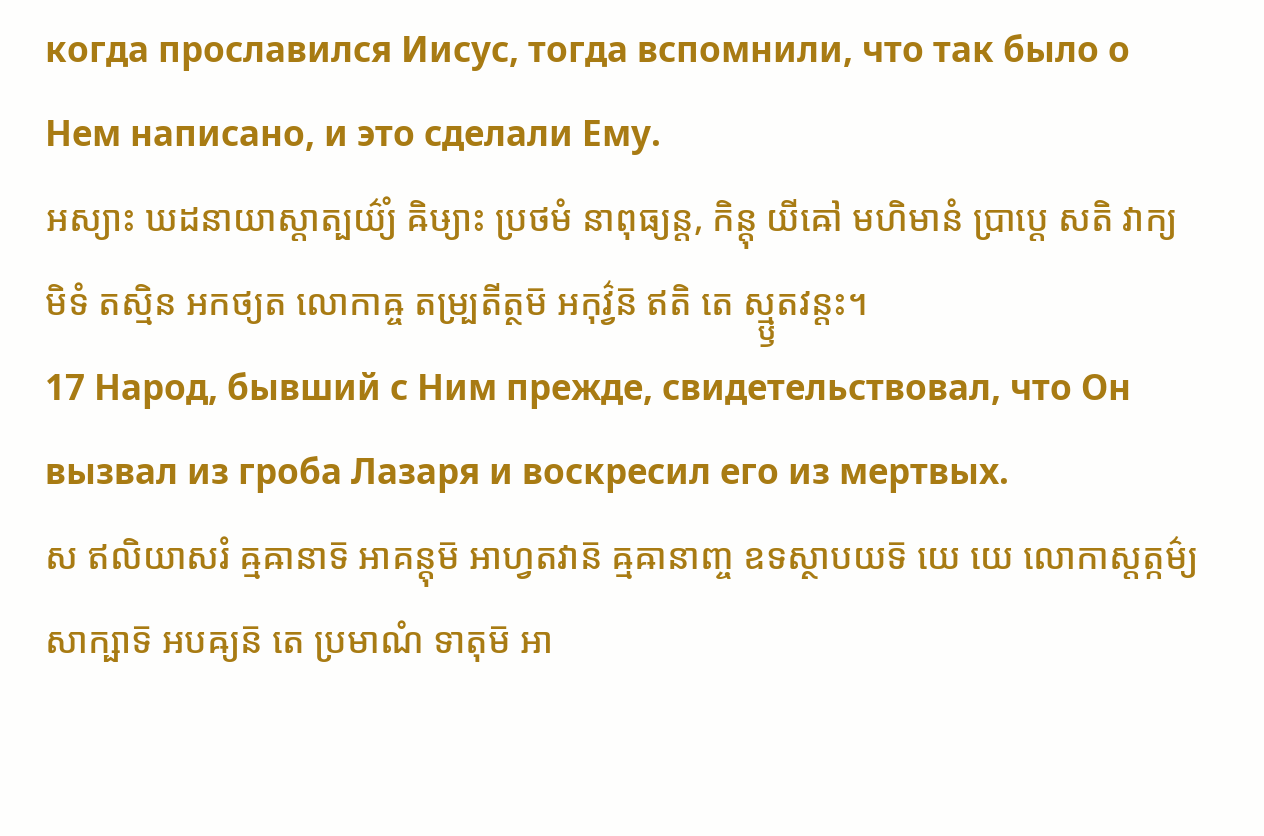когда прославился Иисус, тогда вспомнили, что так было о Нем написано, и это сделали Ему.
អស្យាះ ឃដនាយាស្តាត្បយ៌្យំ ឝិឞ្យាះ ប្រថមំ នាពុធ្យន្ត, កិន្តុ យីឝៅ មហិមានំ ប្រាប្តេ សតិ វាក្យមិទំ តស្មិន អកថ្យត លោកាឝ្ច តម្ប្រតីត្ថម៑ អកុវ៌្វន៑ ឥតិ តេ ស្ម្ឫតវន្តះ។
17 Народ, бывший с Ним прежде, свидетельствовал, что Он вызвал из гроба Лазаря и воскресил его из мертвых.
ស ឥលិយាសរំ ឝ្មឝានាទ៑ អាគន្តុម៑ អាហ្វតវាន៑ ឝ្មឝានាញ្ច ឧទស្ថាបយទ៑ យេ យេ លោកាស្តត្កម៌្យ សាក្ឞាទ៑ អបឝ្យន៑ តេ ប្រមាណំ ទាតុម៑ អា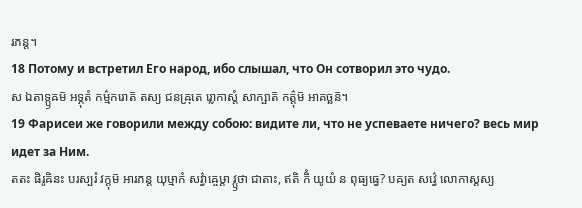រភន្ត។
18 Потому и встретил Его народ, ибо слышал, что Он сотворил это чудо.
ស ឯតាទ្ឫឝម៑ អទ្ភុតំ កម៌្មករោត៑ តស្យ ជនឝ្រុតេ រ្លោកាស្តំ សាក្ឞាត៑ កត៌្តុម៑ អាគច្ឆន៑។
19 Фарисеи же говорили между собою: видите ли, что не успеваете ничего? весь мир идет за Ним.
តតះ ផិរូឝិនះ បរស្បរំ វក្តុម៑ អារភន្ត យុឞ្មាកំ សវ៌្វាឝ្ចេឞ្ដា វ្ឫថា ជាតាះ, ឥតិ កិំ យូយំ ន ពុធ្យធ្វេ? បឝ្យត សវ៌្វេ លោកាស្តស្យ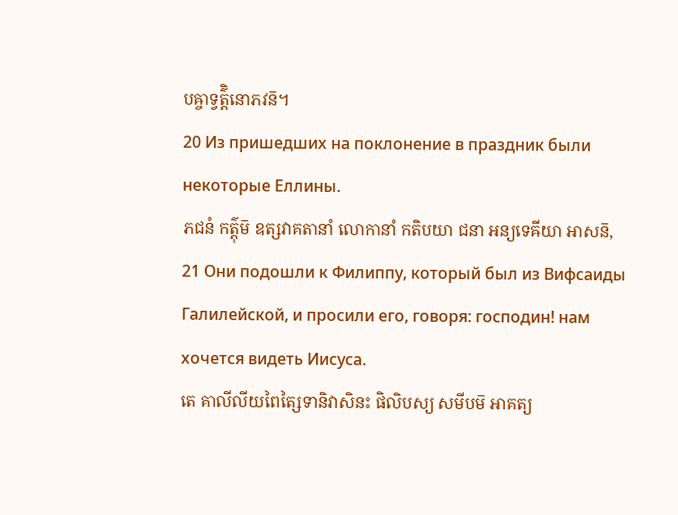បឝ្ចាទ្វត៌្តិនោភវន៑។
20 Из пришедших на поклонение в праздник были некоторые Еллины.
ភជនំ កត៌្តុម៑ ឧត្សវាគតានាំ លោកានាំ កតិបយា ជនា អន្យទេឝីយា អាសន៑,
21 Они подошли к Филиппу, который был из Вифсаиды Галилейской, и просили его, говоря: господин! нам хочется видеть Иисуса.
តេ គាលីលីយពៃត្សៃទានិវាសិនះ ផិលិបស្យ សមីបម៑ អាគត្យ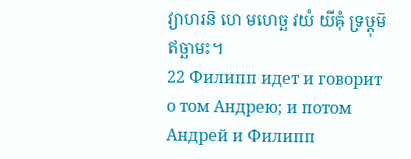វ្យាហរន៑ ហេ មហេច្ឆ វយំ យីឝុំ ទ្រឞ្ដុម៑ ឥច្ឆាមះ។
22 Филипп идет и говорит о том Андрею; и потом Андрей и Филипп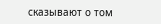сказывают о том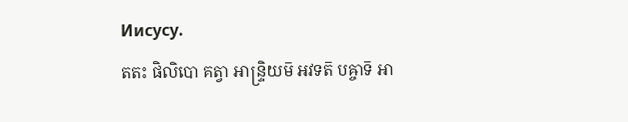Иисусу.
តតះ ផិលិបោ គត្វា អាន្ទ្រិយម៑ អវទត៑ បឝ្ចាទ៑ អា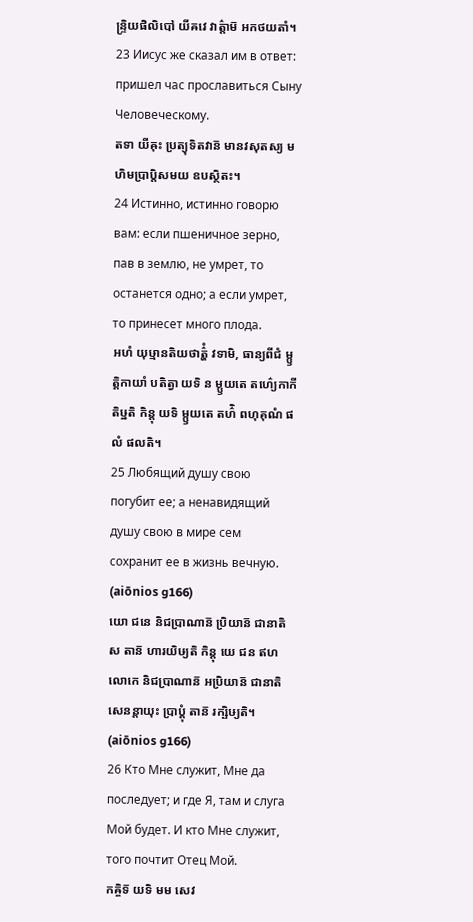ន្ទ្រិយផិលិបៅ យីឝវេ វាត៌្តាម៑ អកថយតាំ។
23 Иисус же сказал им в ответ: пришел час прославиться Сыну Человеческому.
តទា យីឝុះ ប្រត្យុទិតវាន៑ មានវសុតស្យ មហិមប្រាប្តិសមយ ឧបស្ថិតះ។
24 Истинно, истинно говорю вам: если пшеничное зерно, пав в землю, не умрет, то останется одно; а если умрет, то принесет много плода.
អហំ យុឞ្មានតិយថាត៌្ហំ វទាមិ, ធាន្យពីជំ ម្ឫត្តិកាយាំ បតិត្វា យទិ ន ម្ឫយតេ តហ៌្យេកាកី តិឞ្ឋតិ កិន្តុ យទិ ម្ឫយតេ តហ៌ិ ពហុគុណំ ផលំ ផលតិ។
25 Любящий душу свою погубит ее; а ненавидящий душу свою в мире сем сохранит ее в жизнь вечную. (aiōnios g166)
យោ ជនេ និជប្រាណាន៑ ប្រិយាន៑ ជានាតិ ស តាន៑ ហារយិឞ្យតិ កិន្តុ យេ ជន ឥហលោកេ និជប្រាណាន៑ អប្រិយាន៑ ជានាតិ សេនន្តាយុះ ប្រាប្តុំ តាន៑ រក្ឞិឞ្យតិ។ (aiōnios g166)
26 Кто Мне служит, Мне да последует; и где Я, там и слуга Мой будет. И кто Мне служит, того почтит Отец Мой.
កឝ្ចិទ៑ យទិ មម សេវ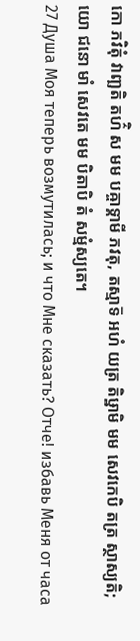កោ ភវិតុំ វាញ្ឆតិ តហ៌ិ ស មម បឝ្ចាទ្គាមី ភវតុ, តស្មាទ៑ អហំ យត្រ តិឞ្ឋាមិ មម សេវកេបិ តត្រ ស្ថាស្យតិ; យោ ជនោ មាំ សេវតេ មម បិតាបិ តំ សម្មំស្យតេ។
27 Душа Моя теперь возмутилась; и что Мне сказать? Отче! избавь Меня от часа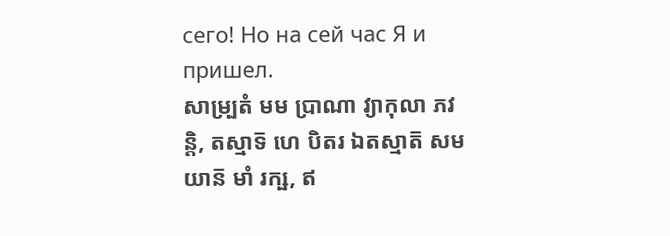сего! Но на сей час Я и пришел.
សាម្ប្រតំ មម ប្រាណា វ្យាកុលា ភវន្តិ, តស្មាទ៑ ហេ បិតរ ឯតស្មាត៑ សមយាន៑ មាំ រក្ឞ, ឥ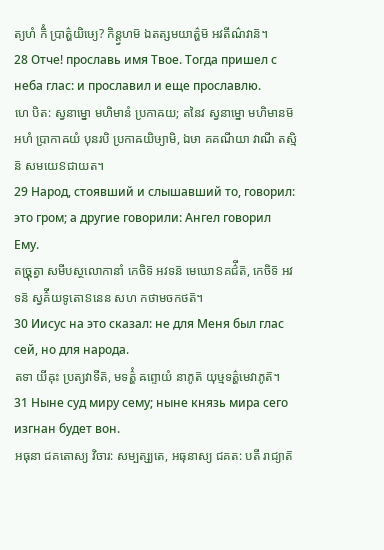ត្យហំ កិំ ប្រាត៌្ហយិឞ្យេ? កិន្ត្វហម៑ ឯតត្សមយាត៌្ហម៑ អវតីណ៌វាន៑។
28 Отче! прославь имя Твое. Тогда пришел с неба глас: и прославил и еще прославлю.
ហេ បិត: ស្វនាម្នោ មហិមានំ ប្រកាឝយ; តនៃវ ស្វនាម្នោ មហិមានម៑ អហំ ប្រាកាឝយំ បុនរបិ ប្រកាឝយិឞ្យាមិ, ឯឞា គគណីយា វាណី តស្មិន៑ សមយេៜជាយត។
29 Народ, стоявший и слышавший то, говорил: это гром; а другие говорили: Ангел говорил Ему.
តច្ឝ្រុត្វា សមីបស្ថលោកានាំ កេចិទ៑ អវទន៑ មេឃោៜគជ៌ីត៑, កេចិទ៑ អវទន៑ ស្វគ៌ីយទូតោៜនេន សហ កថាមចកថត៑។
30 Иисус на это сказал: не для Меня был глас сей, но для народа.
តទា យីឝុះ ប្រត្យវាទីត៑, មទត៌្ហំ ឝព្ទោយំ នាភូត៑ យុឞ្មទត៌្ហមេវាភូត៑។
31 Ныне суд миру сему; ныне князь мира сего изгнан будет вон.
អធុនា ជគតោស្យ វិចារ: សម្បត្ស្យតេ, អធុនាស្យ ជគត: បតី រាជ្យាត៑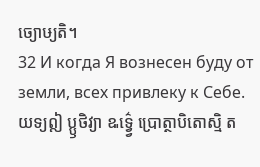ច្យោឞ្យតិ។
32 И когда Я вознесен буду от земли, всех привлеку к Себе.
យទ្យឦ ប្ឫថិវ្យា ឩទ៌្វ្វេ ប្រោត្ថាបិតោស្មិ ត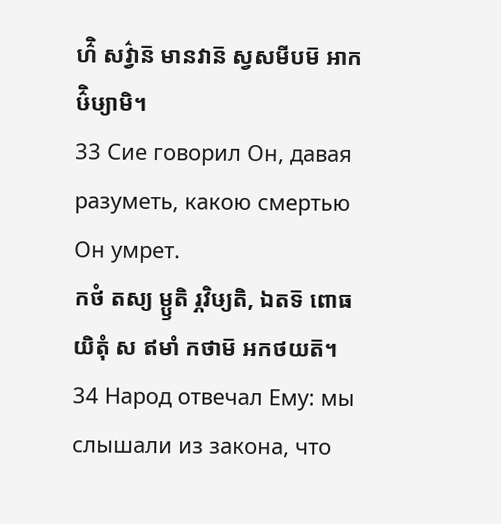ហ៌ិ សវ៌្វាន៑ មានវាន៑ ស្វសមីបម៑ អាកឞ៌ិឞ្យាមិ។
33 Сие говорил Он, давая разуметь, какою смертью Он умрет.
កថំ តស្យ ម្ឫតិ រ្ភវិឞ្យតិ, ឯតទ៑ ពោធយិតុំ ស ឥមាំ កថាម៑ អកថយត៑។
34 Народ отвечал Ему: мы слышали из закона, что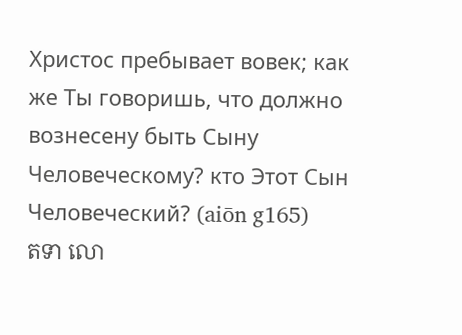Христос пребывает вовек; как же Ты говоришь, что должно вознесену быть Сыну Человеческому? кто Этот Сын Человеческий? (aiōn g165)
តទា លោ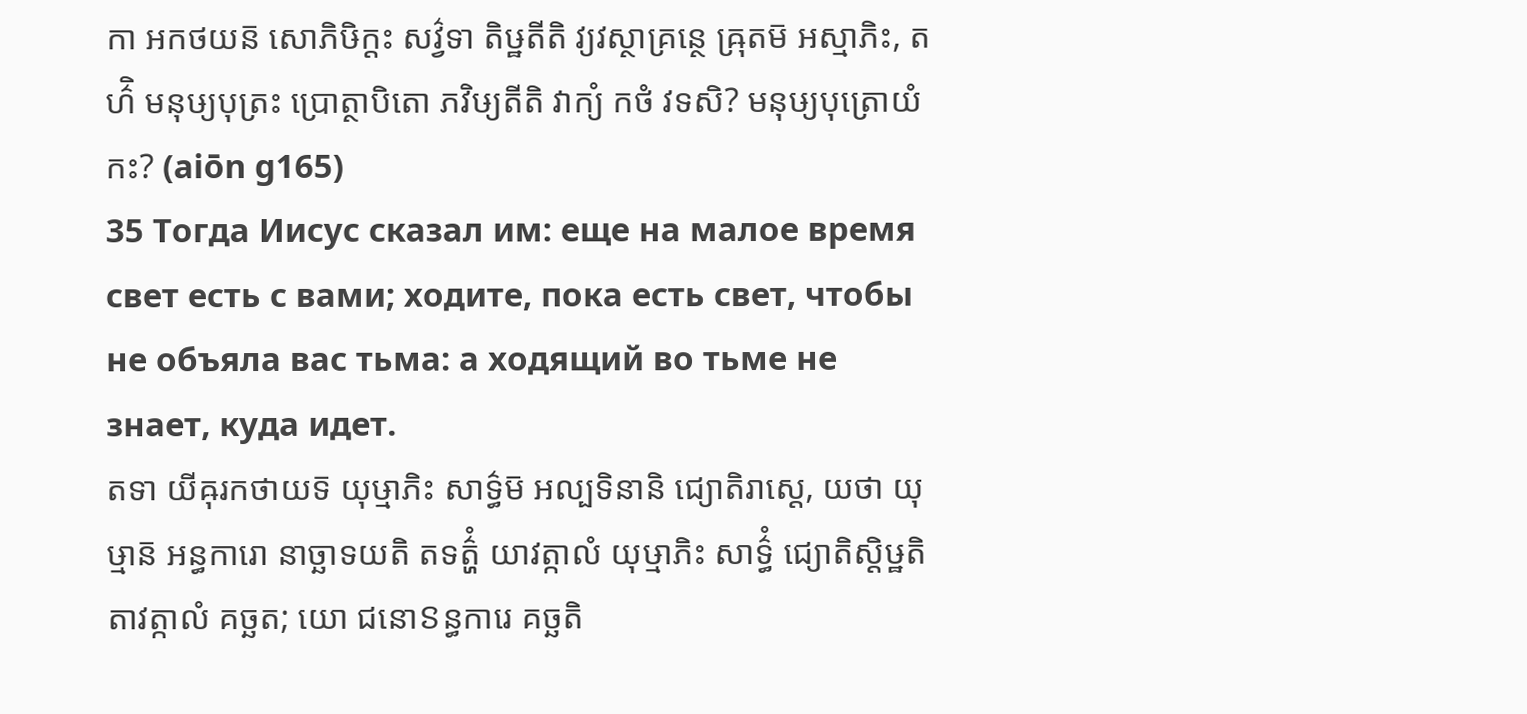កា អកថយន៑ សោភិឞិក្តះ សវ៌្វទា តិឞ្ឋតីតិ វ្យវស្ថាគ្រន្ថេ ឝ្រុតម៑ អស្មាភិះ, តហ៌ិ មនុឞ្យបុត្រះ ប្រោត្ថាបិតោ ភវិឞ្យតីតិ វាក្យំ កថំ វទសិ? មនុឞ្យបុត្រោយំ កះ? (aiōn g165)
35 Тогда Иисус сказал им: еще на малое время свет есть с вами; ходите, пока есть свет, чтобы не объяла вас тьма: а ходящий во тьме не знает, куда идет.
តទា យីឝុរកថាយទ៑ យុឞ្មាភិះ សាទ៌្ធម៑ អល្បទិនានិ ជ្យោតិរាស្តេ, យថា យុឞ្មាន៑ អន្ធការោ នាច្ឆាទយតិ តទត៌្ហំ យាវត្កាលំ យុឞ្មាភិះ សាទ៌្ធំ ជ្យោតិស្តិឞ្ឋតិ តាវត្កាលំ គច្ឆត; យោ ជនោៜន្ធការេ គច្ឆតិ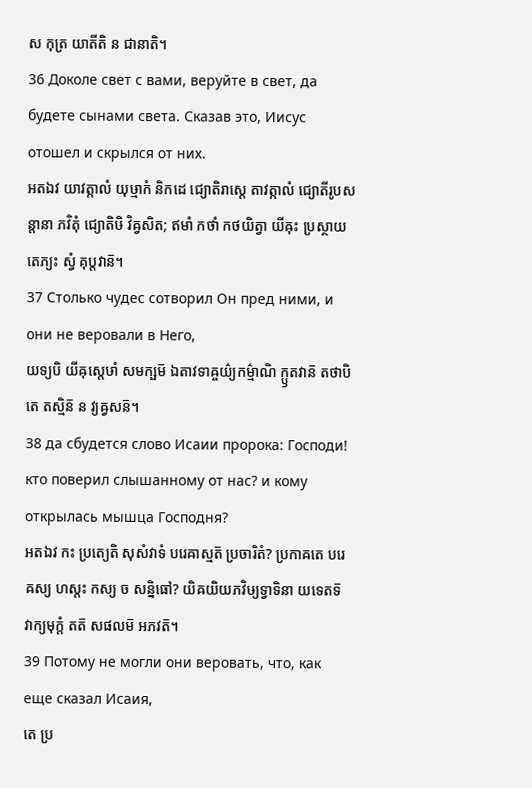ស កុត្រ យាតីតិ ន ជានាតិ។
36 Доколе свет с вами, веруйте в свет, да будете сынами света. Сказав это, Иисус отошел и скрылся от них.
អតឯវ យាវត្កាលំ យុឞ្មាកំ និកដេ ជ្យោតិរាស្តេ តាវត្កាលំ ជ្យោតីរូបសន្តានា ភវិតុំ ជ្យោតិឞិ វិឝ្វសិត; ឥមាំ កថាំ កថយិត្វា យីឝុះ ប្រស្ថាយ តេភ្យះ ស្វំ គុប្តវាន៑។
37 Столько чудес сотворил Он пред ними, и они не веровали в Него,
យទ្យបិ យីឝុស្តេឞាំ សមក្ឞម៑ ឯតាវទាឝ្ចយ៌្យកម៌្មាណិ ក្ឫតវាន៑ តថាបិ តេ តស្មិន៑ ន វ្យឝ្វសន៑។
38 да сбудется слово Исаии пророка: Господи! кто поверил слышанному от нас? и кому открылась мышца Господня?
អតឯវ កះ ប្រត្យេតិ សុសំវាទំ បរេឝាស្មត៑ ប្រចារិតំ? ប្រកាឝតេ បរេឝស្យ ហស្តះ កស្យ ច សន្និធៅ? យិឝយិយភវិឞ្យទ្វាទិនា យទេតទ៑ វាក្យមុក្តំ តត៑ សផលម៑ អភវត៑។
39 Потому не могли они веровать, что, как еще сказал Исаия,
តេ ប្រ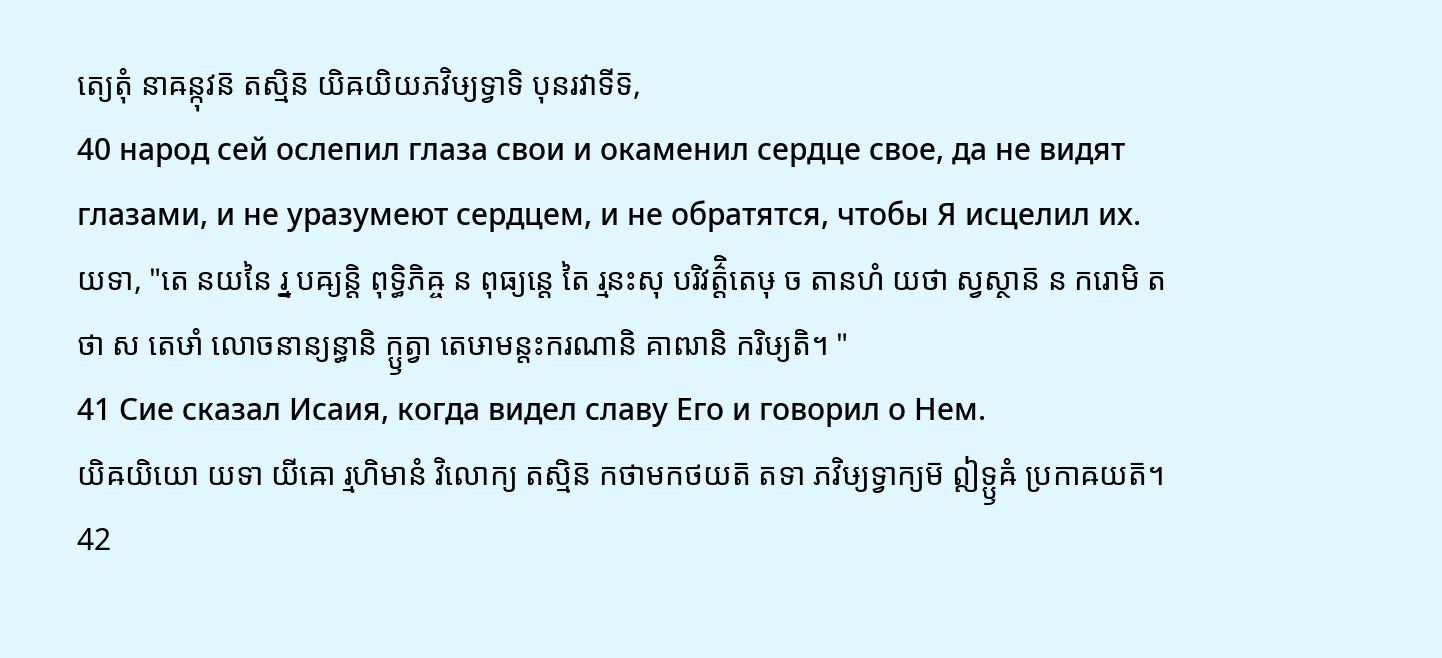ត្យេតុំ នាឝន្កុវន៑ តស្មិន៑ យិឝយិយភវិឞ្យទ្វាទិ បុនរវាទីទ៑,
40 народ сей ослепил глаза свои и окаменил сердце свое, да не видят глазами, и не уразумеют сердцем, и не обратятся, чтобы Я исцелил их.
យទា, "តេ នយនៃ រ្ន បឝ្យន្តិ ពុទ្ធិភិឝ្ច ន ពុធ្យន្តេ តៃ រ្មនះសុ បរិវត៌្តិតេឞុ ច តានហំ យថា ស្វស្ថាន៑ ន ករោមិ តថា ស តេឞាំ លោចនាន្យន្ធានិ ក្ឫត្វា តេឞាមន្តះករណានិ គាឍានិ ករិឞ្យតិ។ "
41 Сие сказал Исаия, когда видел славу Его и говорил о Нем.
យិឝយិយោ យទា យីឝោ រ្មហិមានំ វិលោក្យ តស្មិន៑ កថាមកថយត៑ តទា ភវិឞ្យទ្វាក្យម៑ ឦទ្ឫឝំ ប្រកាឝយត៑។
42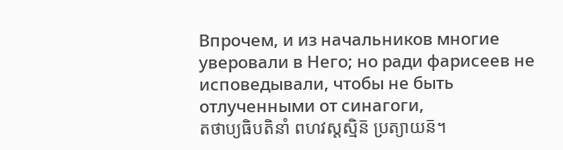Впрочем, и из начальников многие уверовали в Него; но ради фарисеев не исповедывали, чтобы не быть отлученными от синагоги,
តថាប្យធិបតិនាំ ពហវស្តស្មិន៑ ប្រត្យាយន៑។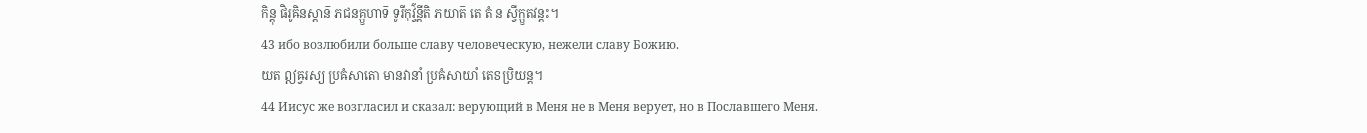កិន្តុ ផិរូឝិនស្តាន៑ ភជនគ្ឫហាទ៑ ទូរីកុវ៌្វន្តីតិ ភយាត៑ តេ តំ ន ស្វីក្ឫតវន្តះ។
43 ибо возлюбили больше славу человеческую, нежели славу Божию.
យត ឦឝ្វរស្យ ប្រឝំសាតោ មានវានាំ ប្រឝំសាយាំ តេៜប្រិយន្ត។
44 Иисус же возгласил и сказал: верующий в Меня не в Меня верует, но в Пославшего Меня.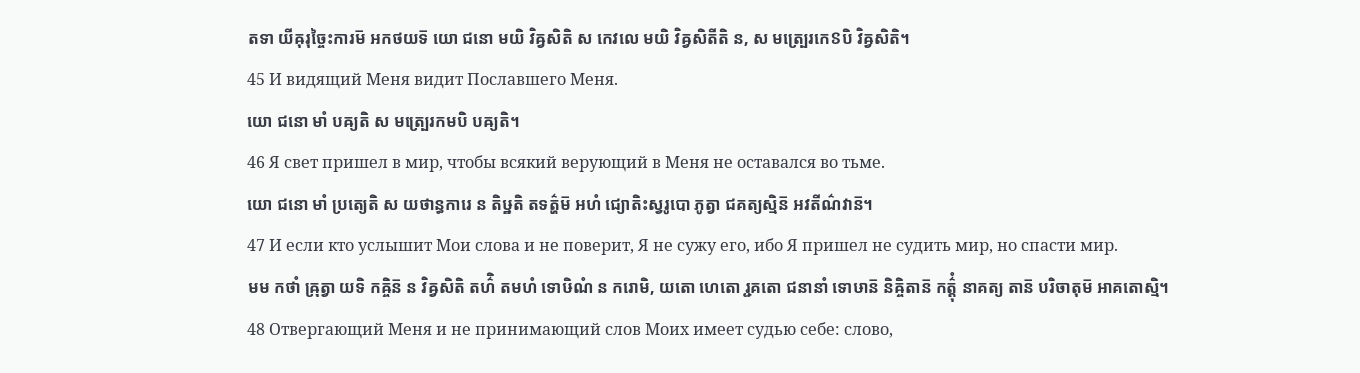តទា យីឝុរុច្ចៃះការម៑ អកថយទ៑ យោ ជនោ មយិ វិឝ្វសិតិ ស កេវលេ មយិ វិឝ្វសិតីតិ ន, ស មត្ប្រេរកេៜបិ វិឝ្វសិតិ។
45 И видящий Меня видит Пославшего Меня.
យោ ជនោ មាំ បឝ្យតិ ស មត្ប្រេរកមបិ បឝ្យតិ។
46 Я свет пришел в мир, чтобы всякий верующий в Меня не оставался во тьме.
យោ ជនោ មាំ ប្រត្យេតិ ស យថាន្ធការេ ន តិឞ្ឋតិ តទត៌្ហម៑ អហំ ជ្យោតិះស្វរូបោ ភូត្វា ជគត្យស្មិន៑ អវតីណ៌វាន៑។
47 И если кто услышит Мои слова и не поверит, Я не сужу его, ибо Я пришел не судить мир, но спасти мир.
មម កថាំ ឝ្រុត្វា យទិ កឝ្ចិន៑ ន វិឝ្វសិតិ តហ៌ិ តមហំ ទោឞិណំ ន ករោមិ, យតោ ហេតោ រ្ជគតោ ជនានាំ ទោឞាន៑ និឝ្ចិតាន៑ កត៌្តុំ នាគត្យ តាន៑ បរិចាតុម៑ អាគតោស្មិ។
48 Отвергающий Меня и не принимающий слов Моих имеет судью себе: слово,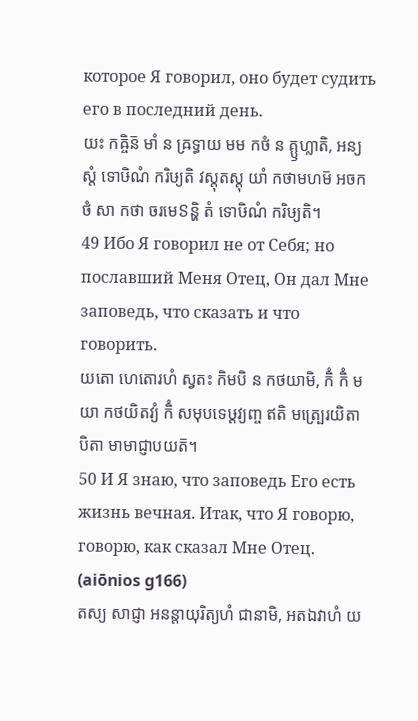которое Я говорил, оно будет судить его в последний день.
យះ កឝ្ចិន៑ មាំ ន ឝ្រទ្ធាយ មម កថំ ន គ្ឫហ្លាតិ, អន្យស្តំ ទោឞិណំ ករិឞ្យតិ វស្តុតស្តុ យាំ កថាមហម៑ អចកថំ សា កថា ចរមេៜន្ហិ តំ ទោឞិណំ ករិឞ្យតិ។
49 Ибо Я говорил не от Себя; но пославший Меня Отец, Он дал Мне заповедь, что сказать и что говорить.
យតោ ហេតោរហំ ស្វតះ កិមបិ ន កថយាមិ, កិំ កិំ មយា កថយិតវ្យំ កិំ សមុបទេឞ្ដវ្យញ្ច ឥតិ មត្ប្រេរយិតា បិតា មាមាជ្ញាបយត៑។
50 И Я знаю, что заповедь Его есть жизнь вечная. Итак, что Я говорю, говорю, как сказал Мне Отец. (aiōnios g166)
តស្យ សាជ្ញា អនន្តាយុរិត្យហំ ជានាមិ, អតឯវាហំ យ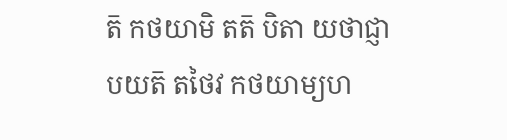ត៑ កថយាមិ តត៑ បិតា យថាជ្ញាបយត៑ តថៃវ កថយាម្យហ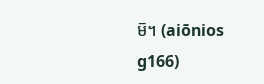ម៑។ (aiōnios g166)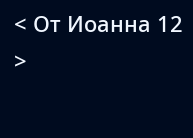< От Иоанна 12 >